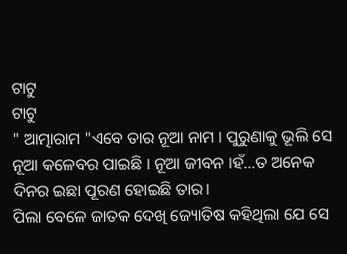ଟାଟୁ
ଟାଟୁ
" ଆତ୍ମାରାମ "ଏବେ ତାର ନୂଆ ନାମ । ପୁରୁଣାକୁ ଭୂଲି ସେ ନୂଆ କଳେବର ପାଇଛି । ନୂଆ ଜୀବନ ।ହଁ...ତ ଅନେକ ଦିନର ଇଛା ପୂରଣ ହୋଇଛି ତାର।
ପିଲା ବେଳେ ଜାତକ ଦେଖି ଜ୍ୟୋତିଷ କହିଥିଲା ଯେ ସେ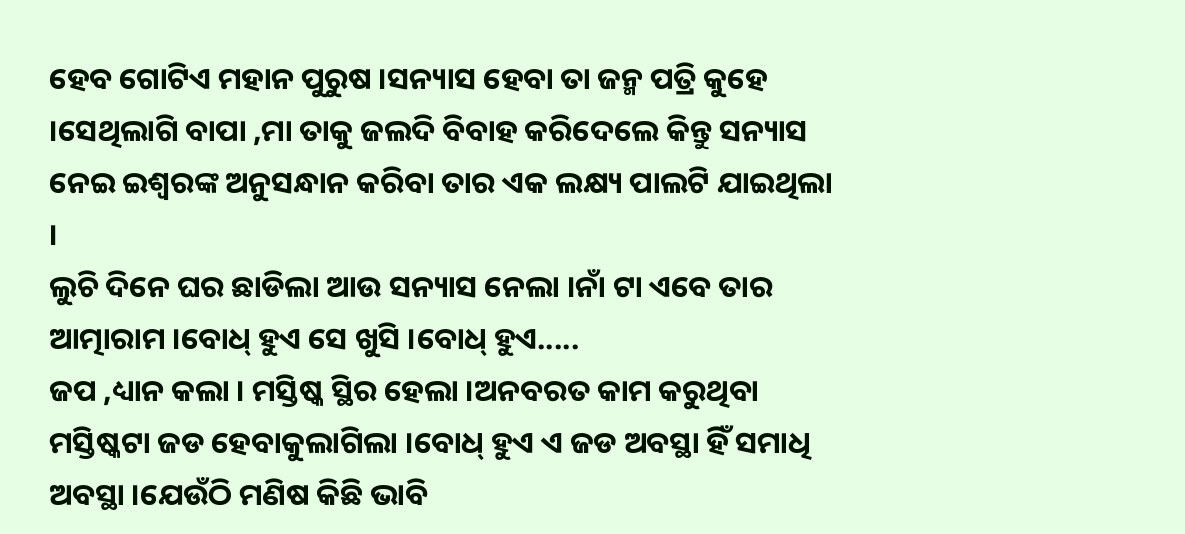ହେବ ଗୋଟିଏ ମହାନ ପୁରୁଷ ।ସନ୍ୟାସ ହେବା ତା ଜନ୍ମ ପତ୍ରି କୁହେ ।ସେଥିଲାଗି ବାପା ,ମା ତାକୁ ଜଲଦି ବିବାହ କରିଦେଲେ କିନ୍ତୁ ସନ୍ୟାସ ନେଇ ଇଶ୍ୱରଙ୍କ ଅନୁସନ୍ଧାନ କରିବା ତାର ଏକ ଲକ୍ଷ୍ୟ ପାଲଟି ଯାଇଥିଲା ।
ଲୁଚି ଦିନେ ଘର ଛାଡିଲା ଆଉ ସନ୍ୟାସ ନେଲା ।ନାଁ ଟା ଏବେ ତାର ଆତ୍ମାରାମ ।ବୋଧ୍ ହୁଏ ସେ ଖୁସି ।ବୋଧ୍ ହୁଏ.....
ଜପ ,ଧ୍ୟାନ କଲା । ମସ୍ତିଷ୍କ ସ୍ଥିର ହେଲା ।ଅନବରତ କାମ କରୁଥିବା ମସ୍ତିଷ୍କଟା ଜଡ ହେବାକୁଲାଗିଲା ।ବୋଧ୍ ହୁଏ ଏ ଜଡ ଅବସ୍ଥା ହିଁ ସମାଧି ଅବସ୍ଥା ।ଯେଉଁଠି ମଣିଷ କିଛି ଭାବି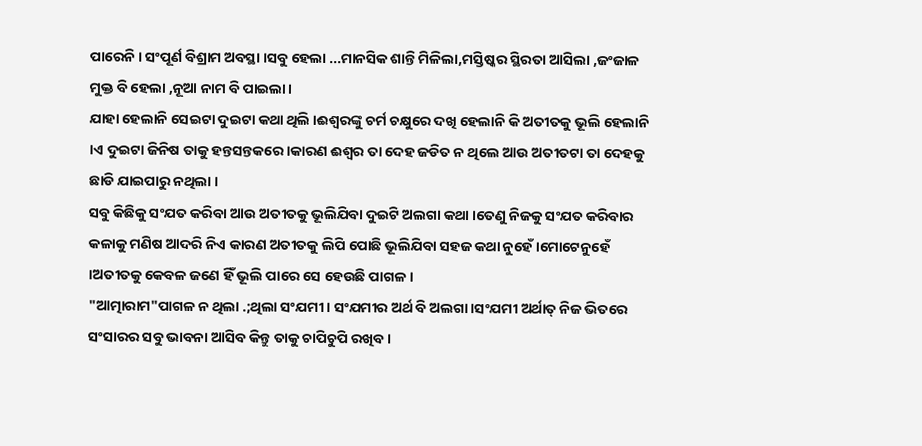ପାରେନି । ସଂପୂର୍ଣ ବିଶ୍ରାମ ଅବସ୍ଥା ।ସବୁ ହେଲା ...ମାନସିକ ଶାନ୍ତି ମିଳିଲା,ମସ୍ତିଷ୍କର ସ୍ଥିରତା ଆସିଲା ,ଜଂଜାଳ ମୁକ୍ତ ବି ହେଲା ,ନୂଆ ନାମ ବି ପାଇଲା ।
ଯାହା ହେଲାନି ସେଇଟା ଦୁଇଟା କଥା ଥିଲି ।ଈଶ୍ୱରଙ୍କୁ ଚର୍ମ ଚକ୍ଷୁରେ ଦଖି ହେଲାନି କି ଅତୀତକୁ ଭୂଲି ହେଲାନି ।ଏ ଦୁଇଟା ଜିନିଷ ତାକୁ ହନ୍ତସନ୍ତକରେ ।କାରଣ ଈଶ୍ୱର ତା ଦେହ ଜଡିତ ନ ଥିଲେ ଆଉ ଅତୀତଟା ତା ଦେହକୁ ଛାଡି ଯାଇପାରୁ ନଥିଲା ।
ସବୁ କିଛିକୁ ସଂଯତ କରିବା ଆଉ ଅତୀତକୁ ଭୂଲିଯିବା ଦୁଇଟି ଅଲଗା କଥା ।ତେଣୁ ନିଜକୁ ସଂଯତ କରିବାର କଳାକୁ ମଣିଷ ଆଦରି ନିଏ କାରଣ ଅତୀତକୁ ଲିପି ପୋଛି ଭୂଲିଯିବା ସହଜ କଥା ନୁହେଁ।ମୋଟେନୁହେଁ ।ଅତୀତକୁ କେବଳ ଜଣେ ହିଁ ଭୂଲି ପାରେ ସେ ହେଉଛି ପାଗଳ ।
"ଆତ୍ମାରାମ"ପାଗଳ ନ ଥିଲା .;ଥିଲା ସଂଯମୀ । ସଂଯମୀର ଅର୍ଥ ବି ଅଲଗା ।ସଂଯମୀ ଅର୍ଥାତ୍ ନିଜ ଭିତରେ ସଂସାରର ସବୁ ଭାବନା ଆସିବ କିନ୍ତୁ ତାକୁ ଚାପିଚୁପି ରଖିବ ।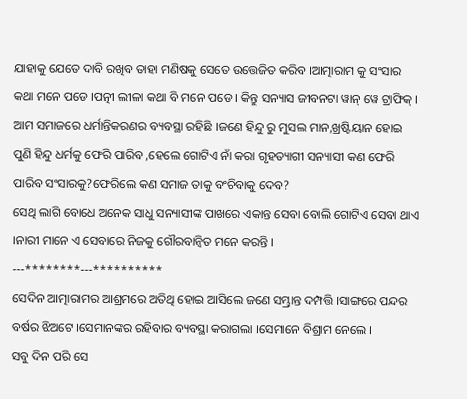ଯାହାକୁ ଯେତେ ଦାବି ରଖିବ ତାହା ମଣିଷକୁ ସେତେ ଉତ୍ତେଜିତ କରିବ ।ଆତ୍ମାରାମ କୁ ସଂସାର କଥା ମନେ ପଡେ ।ପତ୍ନୀ ଲୀଳା କଥା ବି ମନେ ପଡେ । କିନ୍ତୁ ସନ୍ୟାସ ଜୀବନଟା ୱାନ୍ ୱେ ଟ୍ରାଫିକ୍ ।
ଆମ ସମାଜରେ ଧର୍ମାନ୍ତିକରଣର ବ୍ୟବସ୍ଥା ରହିଛି ।ଜଣେ ହିନ୍ଦୁ ରୁ ମୁସଲ ମାନ,ଖ୍ରଷ୍ଟିୟାନ ହୋଇ ପୁଣି ହିନ୍ଦୁ ଧର୍ମକୁ ଫେରି ପାରିବ ,ହେଲେ ଗୋଟିଏ ନାଁ କରା ଗୃହତ୍ୟାଗୀ ସନ୍ୟାସୀ କଣ ଫେରି ପାରିବ ସଂସାରକୁ?ଫେରିଲେ କଣ ସମାଜ ତାକୁ ବଂଚିବାକୁ ଦେବ?
ସେଥି ଲାଗି ବୋଧେ ଅନେକ ସାଧୁ ସନ୍ୟାସୀଙ୍କ ପାଖରେ ଏକାନ୍ତ ସେବା ବୋଲି ଗୋଟିଏ ସେବା ଥାଏ ।ନାରୀ ମାନେ ଏ ସେବାରେ ନିଜକୁ ଗୌରବାନ୍ୱିତ ମନେ କରନ୍ତି ।
---********---**********
ସେଦିନ ଆତ୍ମାରାମର ଆଶ୍ରମରେ ଅତିଥି ହୋଇ ଆସିଲେ ଜଣେ ସମ୍ଭ୍ରାନ୍ତ ଦମ୍ପତ୍ତି ।ସାଙ୍ଗରେ ପନ୍ଦର ବର୍ଷର ଝିଅଟେ ।ସେମାନଙ୍କର ରହିବାର ବ୍ୟବସ୍ଥା କରାଗଲା ।ସେମାନେ ବିଶ୍ରାମ ନେଲେ ।
ସବୁ ଦିନ ପରି ସେ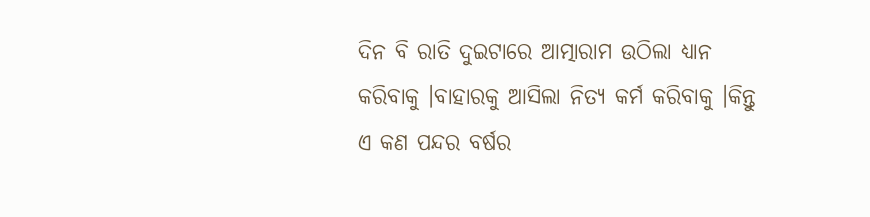ଦିନ ବି ରାତି ଦୁଇଟାରେ ଆତ୍ମାରାମ ଉଠିଲା ଧ୍ୟାନ କରିବାକୁ ।ବାହାରକୁ ଆସିଲା ନିତ୍ୟ କର୍ମ କରିବାକୁ ।କିନ୍ତୁ ଏ କଣ ପନ୍ଦର ବର୍ଷର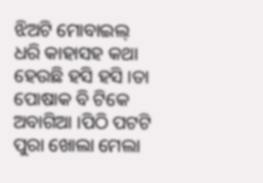ଝିଅଟି ମୋବାଇଲ୍ ଧରି କାହାସହ କଥା ହେଉଛି ହସି ହସି ।ତା ପୋଷାକ ବି ଟିକେ ଅବାଗିଆ ।ପିଠି ପଟଟି ପୁରା ଖୋଲା ମେଲା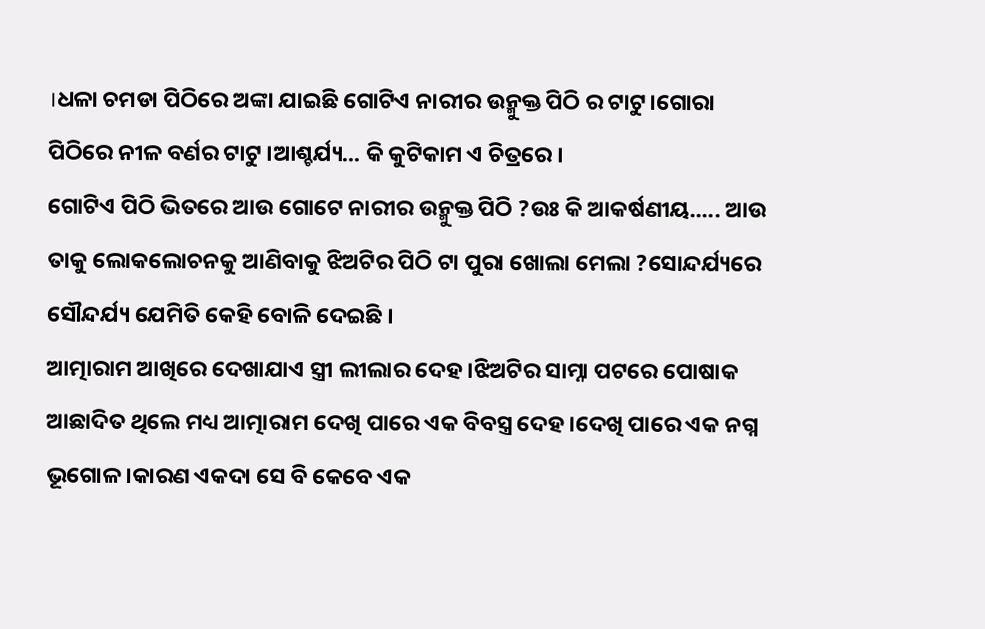।ଧଳା ଚମଡା ପିଠିରେ ଅଙ୍କା ଯାଇଛି ଗୋଟିଏ ନାରୀର ଉନ୍ମୁକ୍ତ ପିଠି ର ଟାଟୁ।ଗୋରା ପିଠିରେ ନୀଳ ବର୍ଣର ଟାଟୁ ।ଆଶ୍ଚର୍ଯ୍ୟ... କି କୁଟିକାମ ଏ ଚିତ୍ରରେ ।
ଗୋଟିଏ ପିଠି ଭିତରେ ଆଉ ଗୋଟେ ନାରୀର ଉନ୍ମୁକ୍ତ ପିଠି ?ଉଃ କି ଆକର୍ଷଣୀୟ..... ଆଉ ତାକୁ ଲୋକଲୋଚନକୁ ଆଣିବାକୁ ଝିଅଟିର ପିଠି ଟା ପୁରା ଖୋଲା ମେଲା ?ସୋନ୍ଦର୍ଯ୍ୟରେ ସୌନ୍ଦର୍ଯ୍ୟ ଯେମିତି କେହି ବୋଳି ଦେଇଛି ।
ଆତ୍ମାରାମ ଆଖିରେ ଦେଖାଯାଏ ସ୍ତ୍ରୀ ଲୀଲାର ଦେହ ।ଝିଅଟିର ସାମ୍ନା ପଟରେ ପୋଷାକ ଆଛାଦିତ ଥିଲେ ମଧ୍ୟ ଆତ୍ମାରାମ ଦେଖି ପାରେ ଏକ ବିବସ୍ତ୍ର ଦେହ ।ଦେଖି ପାରେ ଏକ ନଗ୍ନ ଭୂଗୋଳ ।କାରଣ ଏକଦା ସେ ବି କେବେ ଏକ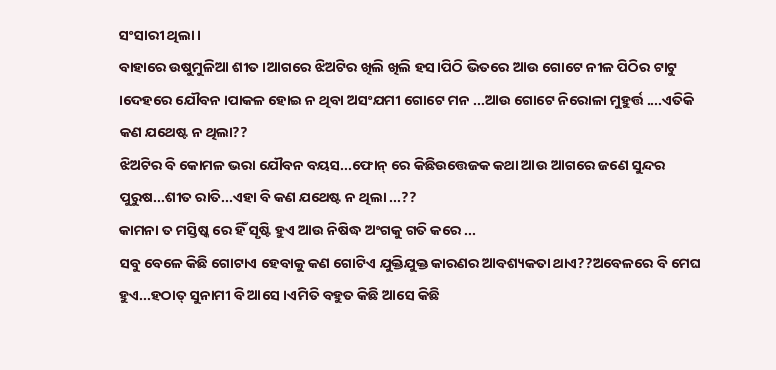ସଂସାରୀ ଥିଲା ।
ବାହାରେ ଉଷୁମୁଳିଆ ଶୀତ ।ଆଗରେ ଝିଅଟିର ଖିଲି ଖିଲି ହସ।ପିଠି ଭିତରେ ଆଉ ଗୋଟେ ନୀଳ ପିଠିର ଟାଟୁ ।ଦେହରେ ଯୌବନ ।ପାକଳ ହୋଇ ନ ଥିବା ଅସଂଯମୀ ଗୋଟେ ମନ ...ଆଉ ଗୋଟେ ନିରୋଳା ମୁହୁର୍ତ୍ତ ....ଏତିକି କଣ ଯଥେଷ୍ଟ ନ ଥିଲା??
ଝିଅଟିର ବି କୋମଳ ଭରା ଯୌବନ ବୟସ...ଫୋନ୍ ରେ କିଛିଉତ୍ତେଜକ କଥା ଆଉ ଆଗରେ ଜଣେ ସୁନ୍ଦର ପୁରୁଷ...ଶୀତ ରାତି...ଏହା ବି କଣ ଯଥେଷ୍ଟ ନ ଥିଲା ...??
କାମନା ତ ମସ୍ତିଷ୍କ ରେ ହିଁ ସୃଷ୍ଟି ହୁଏ ଆଉ ନିଷିଦ୍ଧ ଅଂଗକୁ ଗତି କରେ ...
ସବୁ ବେଳେ କିଛି ଗୋଟାଏ ହେବାକୁ କଣ ଗୋଟିଏ ଯୁକ୍ତିଯୁକ୍ତ କାରଣର ଆବଶ୍ୟକତା ଥାଏ??ଅବେଳରେ ବି ମେଘ ହୁଏ...ହଠାତ୍ ସୁନାମୀ ବି ଆସେ ।ଏମିତି ବହୁତ କିଛି ଆସେ କିଛି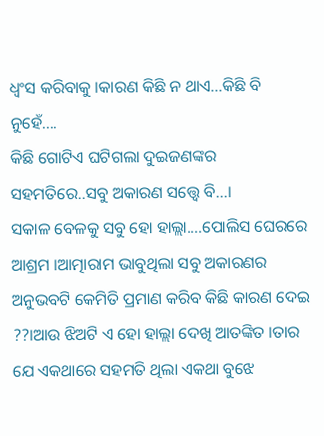ଧ୍ୱଂସ କରିବାକୁ ।କାରଣ କିଛି ନ ଥାଏ...କିଛି ବି ନୁହେଁ....
କିଛି ଗୋଟିଏ ଘଟିଗଲା ଦୁଇଜଣଙ୍କର ସହମତିରେ..ସବୁ ଅକାରଣ ସତ୍ତ୍ୱେ ବି...।
ସକାଳ ବେଳକୁ ସବୁ ହୋ ହାଲ୍ଲା....ପୋଲିସ ଘେରରେ ଆଶ୍ରମ ।ଆତ୍ମାରାମ ଭାବୁଥିଲା ସବୁ ଅକାରଣର ଅନୁଭବଟି କେମିତି ପ୍ରମାଣ କରିବ କିଛି କାରଣ ଦେଇ ??।ଆଉ ଝିଅଟି ଏ ହୋ ହାଲ୍ଲା ଦେଖି ଆତଙ୍କିତ ।ତାର ଯେ ଏକଥାରେ ସହମତି ଥିଲା ଏକଥା ବୁଝେ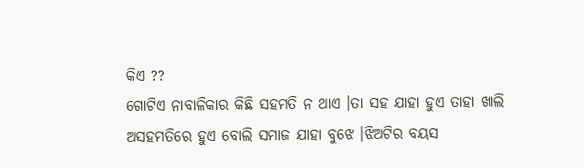କିଏ ??
ଗୋଟିଏ ନାବାଳିକାର କିଛି ସହମତି ନ ଥାଏ ।ତା ସହ ଯାହା ହୁଏ ତାହା ଖାଲି ଅସହମତିରେ ହୁଏ ବୋଲି ସମାଜ ଯାହା ବୁଝେ ।ଝିଅଟିର ବୟସ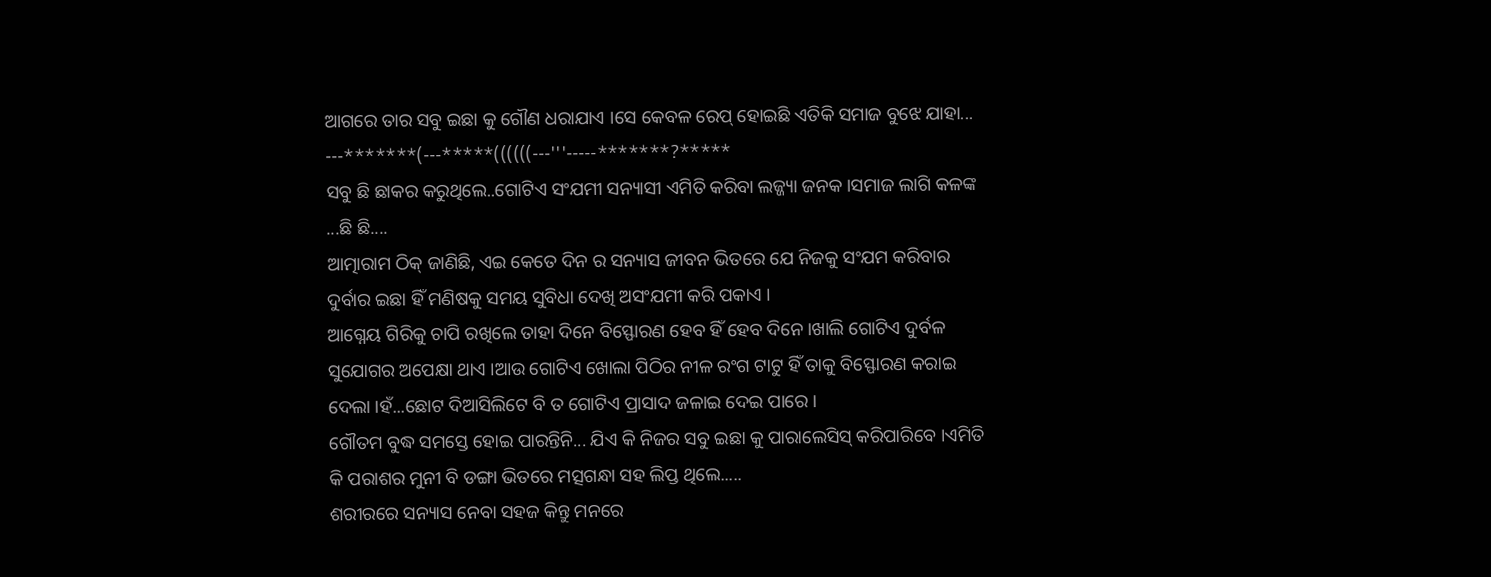ଆଗରେ ତାର ସବୁ ଇଛା କୁ ଗୌଣ ଧରାଯାଏ ।ସେ କେବଳ ରେପ୍ ହୋଇଛି ଏତିକି ସମାଜ ବୁଝେ ଯାହା...
---*******(---*****((((((---'''-----*******?*****
ସବୁ ଛି ଛାକର କରୁଥିଲେ..ଗୋଟିଏ ସଂଯମୀ ସନ୍ୟାସୀ ଏମିତି କରିବା ଲଜ୍ଜ୍ୟା ଜନକ ।ସମାଜ ଲାଗି କଳଙ୍କ ...ଛି ଛି....
ଆତ୍ମାରାମ ଠିକ୍ ଜାଣିଛି, ଏଇ କେତେ ଦିନ ର ସନ୍ୟାସ ଜୀବନ ଭିତରେ ଯେ ନିଜକୁ ସଂଯମ କରିବାର ଦୁର୍ବାର ଇଛା ହିଁ ମଣିଷକୁ ସମୟ ସୁବିଧା ଦେଖି ଅସଂଯମୀ କରି ପକାଏ ।
ଆଗ୍ନେୟ ଗିରିକୁ ଚାପି ରଖିଲେ ତାହା ଦିନେ ବିସ୍ଫୋରଣ ହେବ ହିଁ ହେବ ଦିନେ ।ଖାଲି ଗୋଟିଏ ଦୁର୍ବଳ ସୁଯୋଗର ଅପେକ୍ଷା ଥାଏ ।ଆଉ ଗୋଟିଏ ଖୋଲା ପିଠିର ନୀଳ ରଂଗ ଟାଟୁ ହିଁ ତାକୁ ବିସ୍ଫୋରଣ କରାଇ ଦେଲା ।ହଁ...ଛୋଟ ଦିଆସିଲିଟେ ବି ତ ଗୋଟିଏ ପ୍ରାସାଦ ଜଳାଇ ଦେଇ ପାରେ ।
ଗୌତମ ବୁଦ୍ଧ ସମସ୍ତେ ହୋଇ ପାରନ୍ତିନି... ଯିଏ କି ନିଜର ସବୁ ଇଛା କୁ ପାରାଲେସିସ୍ କରିପାରିବେ ।ଏମିତି କି ପରାଶର ମୁନୀ ବି ଡଙ୍ଗା ଭିତରେ ମତ୍ସଗନ୍ଧା ସହ ଲିପ୍ତ ଥିଲେ.....
ଶରୀରରେ ସନ୍ୟାସ ନେବା ସହଜ କିନ୍ତୁ ମନରେ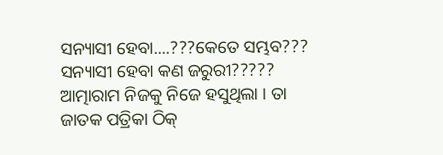ସନ୍ୟାସୀ ହେବା....???କେତେ ସମ୍ଭବ???
ସନ୍ୟାସୀ ହେବା କଣ ଜରୁରୀ?????
ଆତ୍ମାରାମ ନିଜକୁ ନିଜେ ହସୁଥିଲା । ତା ଜାତକ ପତ୍ରିକା ଠିକ୍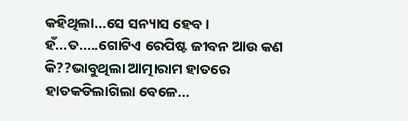କହିଥିଲା...ସେ ସନ୍ୟାସ ହେବ ।
ହଁ...ତ.....ଗୋଟିଏ ରେପିଷ୍ଟ ଜୀବନ ଆଉ କଣ କି??ଭାବୁଥିଲା ଆତ୍ମାରାମ ହାତରେ ହାତକଡିଲାଗିଲା ବେଳେ...